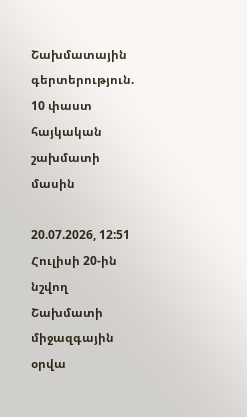Շախմատային գերտերություն. 10 փաստ հայկական շախմատի մասին

20.07.2026, 12:51
Հուլիսի 20-ին  նշվող Շախմատի միջազգային օրվա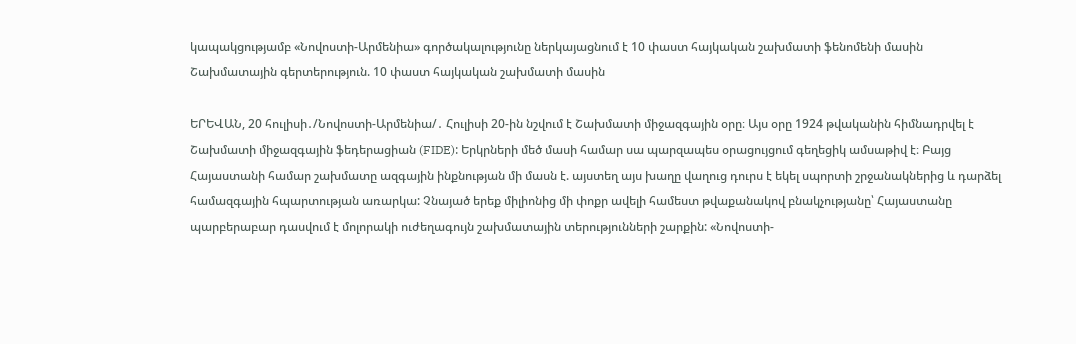կապակցությամբ «Նովոստի-Արմենիա» գործակալությունը ներկայացնում է 10 փաստ հայկական շախմատի ֆենոմենի մասին
Շախմատային գերտերություն. 10 փաստ հայկական շախմատի մասին

ԵՐԵՎԱՆ, 20 հուլիսի․/Նովոստի-Արմենիա/․ Հուլիսի 20-ին նշվում է Շախմատի միջազգային օրը։ Այս օրը 1924 թվականին հիմնադրվել է Շախմատի միջազգային ֆեդերացիան (FIDE): Երկրների մեծ մասի համար սա պարզապես օրացույցում գեղեցիկ ամսաթիվ է։ Բայց Հայաստանի համար շախմատը ազգային ինքնության մի մասն է. այստեղ այս խաղը վաղուց դուրս է եկել սպորտի շրջանակներից և դարձել համազգային հպարտության առարկա: Չնայած երեք միլիոնից մի փոքր ավելի համեստ թվաքանակով բնակչությանը՝ Հայաստանը պարբերաբար դասվում է մոլորակի ուժեղագույն շախմատային տերությունների շարքին: «Նովոստի-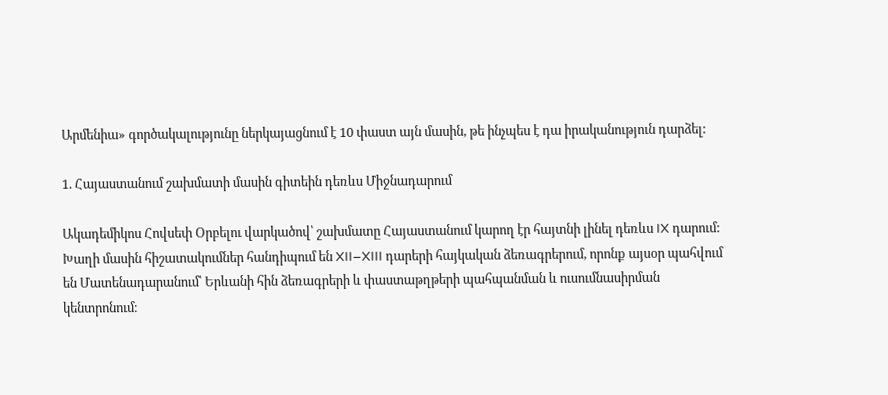Արմենիա» գործակալությունը ներկայացնում է 10 փաստ այն մասին, թե ինչպես է դա իրականություն դարձել:

1. Հայաստանում շախմատի մասին գիտեին դեռևս Միջնադարում

Ակադեմիկոս Հովսեփ Օրբելու վարկածով՝ շախմատը Հայաստանում կարող էր հայտնի լինել դեռևս IX դարում: Խաղի մասին հիշատակումներ հանդիպում են XII–XIII դարերի հայկական ձեռագրերում, որոնք այսօր պահվում են Մատենադարանում՝ Երևանի հին ձեռագրերի և փաստաթղթերի պահպանման և ուսումնասիրման կենտրոնում։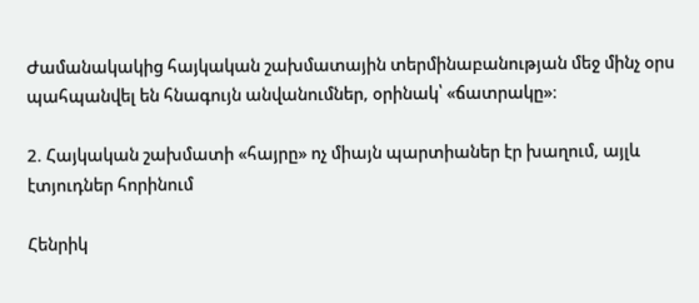Ժամանակակից հայկական շախմատային տերմինաբանության մեջ մինչ օրս պահպանվել են հնագույն անվանումներ, օրինակ՝ «ճատրակը»։

2. Հայկական շախմատի «հայրը» ոչ միայն պարտիաներ էր խաղում, այլև էտյուդներ հորինում

Հենրիկ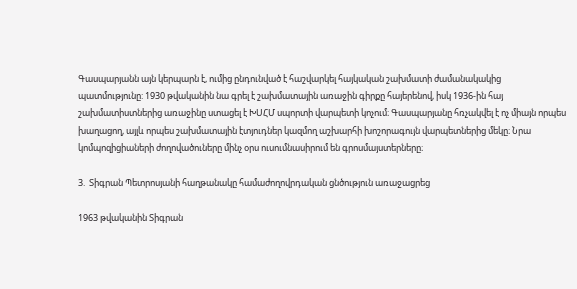Գասպարյանն այն կերպարն է, ումից ընդունված է հաշվարկել հայկական շախմատի ժամանակակից պատմությունը: 1930 թվականին նա գրել է շախմատային առաջին գիրքը հայերենով, իսկ 1936-ին հայ շախմատիստներից առաջինը ստացել է ԽՍՀՄ սպորտի վարպետի կոչում։ Գասպարյանը հռչակվել է ոչ միայն որպես խաղացող, այլև որպես շախմատային էտյուդներ կազմող աշխարհի խոշորագույն վարպետներից մեկը։ Նրա կոմպոզիցիաների ժողովածուները մինչ օրս ուսումնասիրում են գրոսմայստերները։

3.  Տիգրան Պետրոսյանի հաղթանակը համաժողովրդական ցնծություն առաջացրեց

1963 թվականին Տիգրան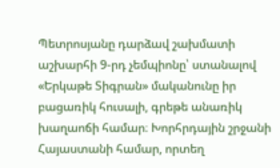Պետրոսյանը դարձավ շախմատի աշխարհի 9-րդ չեմպիոնը՝ ստանալով «Երկաթե Տիգրան» մականունը իր բացառիկ հուսալի, գրեթե անառիկ խաղաոճի համար։ Խորհրդային շրջանի Հայաստանի համար, որտեղ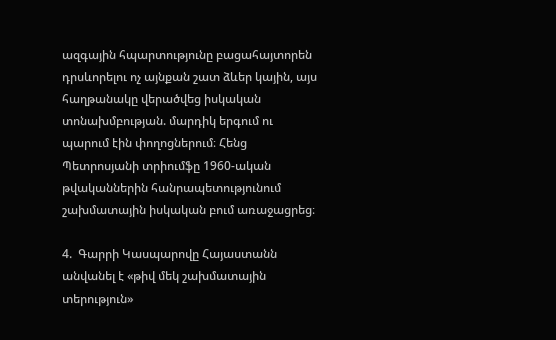ազգային հպարտությունը բացահայտորեն դրսևորելու ոչ այնքան շատ ձևեր կային, այս հաղթանակը վերածվեց իսկական տոնախմբության. մարդիկ երգում ու պարում էին փողոցներում։ Հենց Պետրոսյանի տրիումֆը 1960-ական թվականներին հանրապետությունում շախմատային իսկական բում առաջացրեց։

4.  Գարրի Կասպարովը Հայաստանն անվանել է «թիվ մեկ շախմատային տերություն»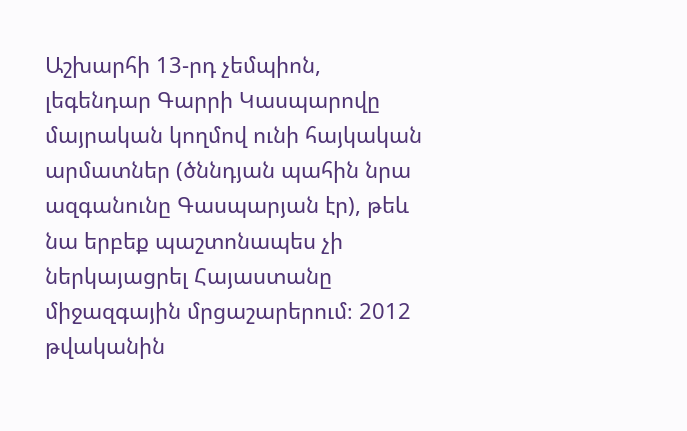Աշխարհի 13-րդ չեմպիոն, լեգենդար Գարրի Կասպարովը մայրական կողմով ունի հայկական արմատներ (ծննդյան պահին նրա ազգանունը Գասպարյան էր), թեև նա երբեք պաշտոնապես չի ներկայացրել Հայաստանը միջազգային մրցաշարերում։ 2012 թվականին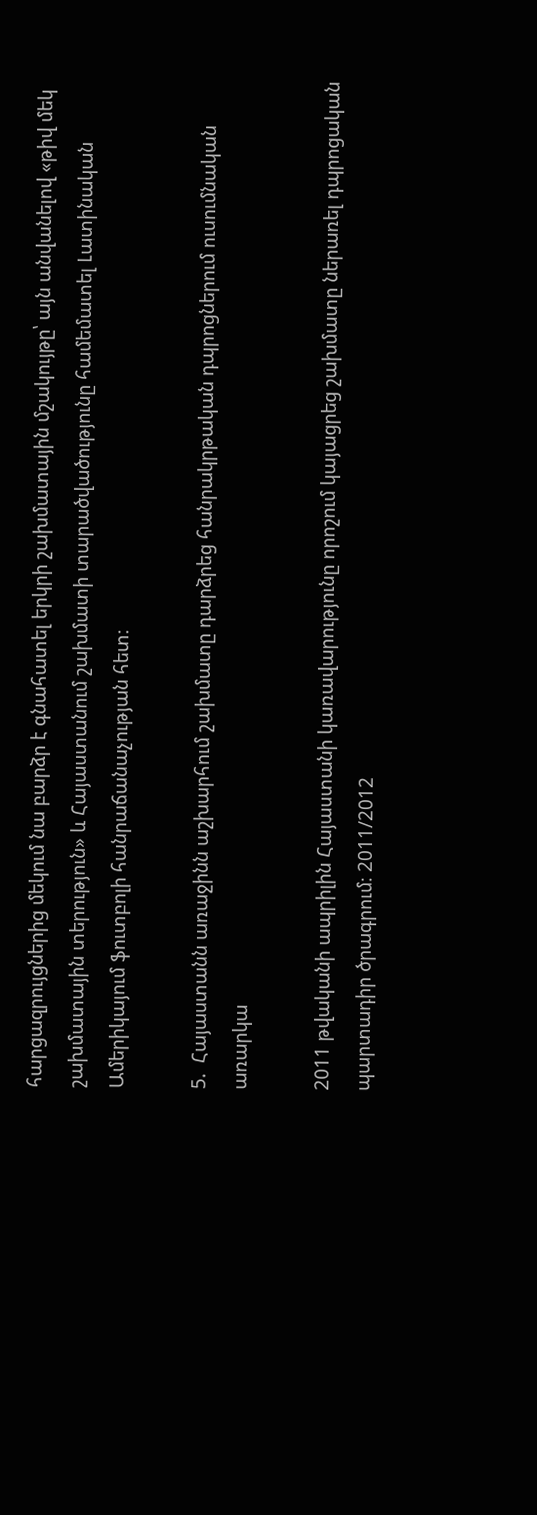հարցազրույցներից մեկում նա բարձր է գնահատել երկրի շախմատային մշակույթը՝ այն անվանելով «թիվ մեկ շախմատային տերություն» և Հայաստանում շախմատի տարածվածությունը համեմատել Լատինական Ամերիկայում ֆուտբոլի հանրաճանաչության հետ։

5.  Հայաստանն առաջինն աշխարհում շախմատը դարձրեց հանրակրթական դպրոցներում ուսումնական առարկա

2011 թվականի ապրիլին Հայաստանի կառավարությունը որոշում կայացրեց շախմատը ներառել դպրոցական պարտադիր ծրագրում։ 2011/2012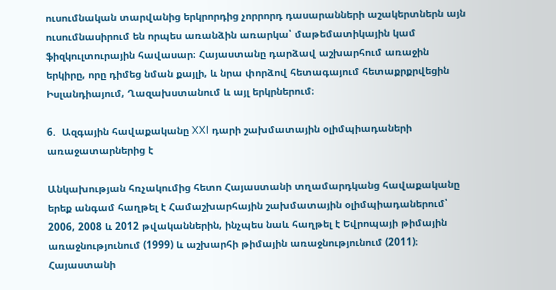ուսումնական տարվանից երկրորդից չորրորդ դասարանների աշակերտներն այն ուսումնասիրում են որպես առանձին առարկա՝ մաթեմատիկային կամ ֆիզկուլտուրային հավասար։ Հայաստանը դարձավ աշխարհում առաջին երկիրը, որը դիմեց նման քայլի, և նրա փորձով հետագայում հետաքրքրվեցին Իսլանդիայում, Ղազախստանում և այլ երկրներում։

6.  Ազգային հավաքականը XXI դարի շախմատային օլիմպիադաների առաջատարներից է

Անկախության հռչակումից հետո Հայաստանի տղամարդկանց հավաքականը երեք անգամ հաղթել է Համաշխարհային շախմատային օլիմպիադաներում՝ 2006, 2008 և 2012 թվականներին, ինչպես նաև հաղթել է Եվրոպայի թիմային առաջնությունում (1999) և աշխարհի թիմային առաջնությունում (2011)։ Հայաստանի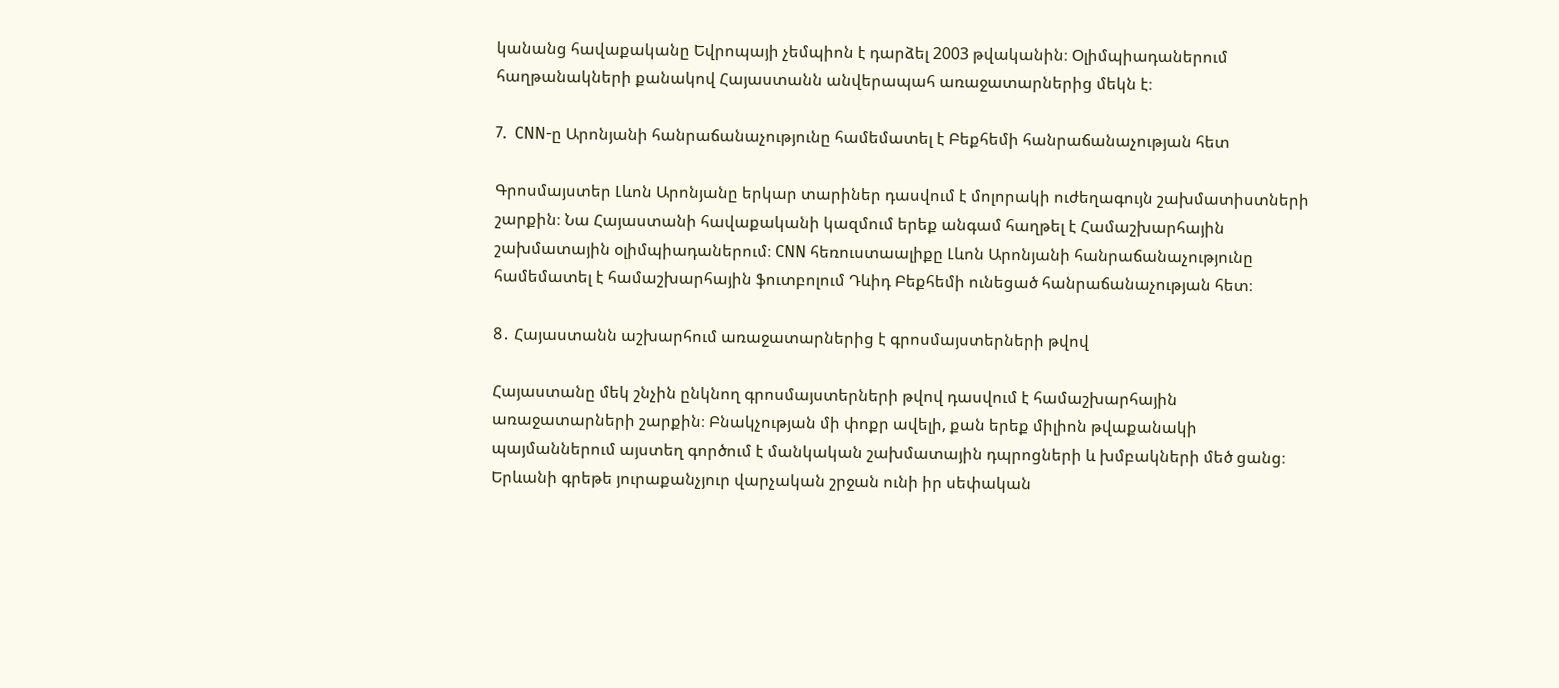կանանց հավաքականը Եվրոպայի չեմպիոն է դարձել 2003 թվականին։ Օլիմպիադաներում հաղթանակների քանակով Հայաստանն անվերապահ առաջատարներից մեկն է։

7.  CNN-ը Արոնյանի հանրաճանաչությունը համեմատել է Բեքհեմի հանրաճանաչության հետ

Գրոսմայստեր Լևոն Արոնյանը երկար տարիներ դասվում է մոլորակի ուժեղագույն շախմատիստների շարքին։ Նա Հայաստանի հավաքականի կազմում երեք անգամ հաղթել է Համաշխարհային շախմատային օլիմպիադաներում։ CNN հեռուստաալիքը Լևոն Արոնյանի հանրաճանաչությունը համեմատել է համաշխարհային ֆուտբոլում Դևիդ Բեքհեմի ունեցած հանրաճանաչության հետ։

8․ Հայաստանն աշխարհում առաջատարներից է գրոսմայստերների թվով

Հայաստանը մեկ շնչին ընկնող գրոսմայստերների թվով դասվում է համաշխարհային առաջատարների շարքին։ Բնակչության մի փոքր ավելի, քան երեք միլիոն թվաքանակի պայմաններում այստեղ գործում է մանկական շախմատային դպրոցների և խմբակների մեծ ցանց։ Երևանի գրեթե յուրաքանչյուր վարչական շրջան ունի իր սեփական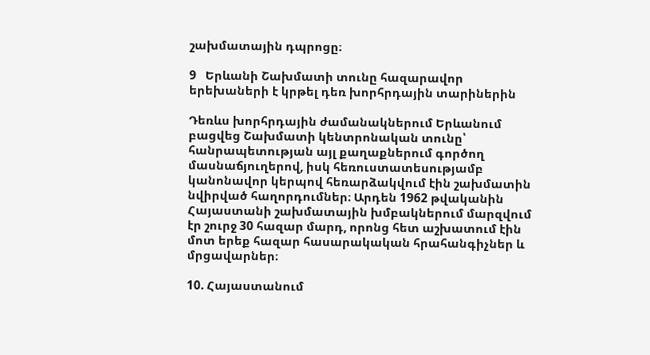շախմատային դպրոցը։

9   Երևանի Շախմատի տունը հազարավոր երեխաների է կրթել դեռ խորհրդային տարիներին

Դեռևս խորհրդային ժամանակներում Երևանում բացվեց Շախմատի կենտրոնական տունը՝ հանրապետության այլ քաղաքներում գործող մասնաճյուղերով, իսկ հեռուստատեսությամբ կանոնավոր կերպով հեռարձակվում էին շախմատին նվիրված հաղորդումներ։ Արդեն 1962 թվականին Հայաստանի շախմատային խմբակներում մարզվում էր շուրջ 30 հազար մարդ, որոնց հետ աշխատում էին մոտ երեք հազար հասարակական հրահանգիչներ և մրցավարներ։

10. Հայաստանում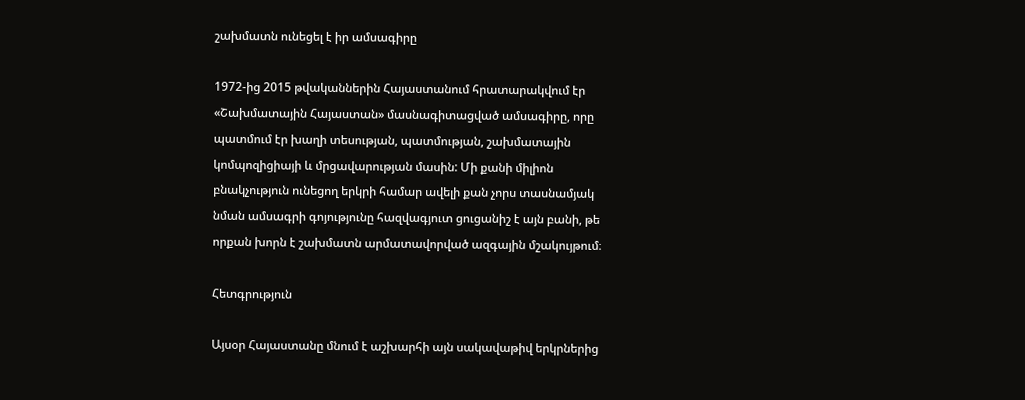շախմատն ունեցել է իր ամսագիրը

1972-ից 2015 թվականներին Հայաստանում հրատարակվում էր «Շախմատային Հայաստան» մասնագիտացված ամսագիրը, որը պատմում էր խաղի տեսության, պատմության, շախմատային կոմպոզիցիայի և մրցավարության մասին: Մի քանի միլիոն բնակչություն ունեցող երկրի համար ավելի քան չորս տասնամյակ նման ամսագրի գոյությունը հազվագյուտ ցուցանիշ է այն բանի, թե որքան խորն է շախմատն արմատավորված ազգային մշակույթում։

Հետգրություն

Այսօր Հայաստանը մնում է աշխարհի այն սակավաթիվ երկրներից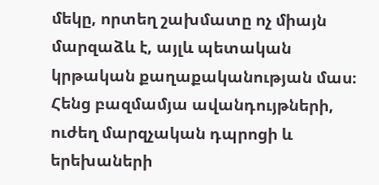մեկը, որտեղ շախմատը ոչ միայն մարզաձև է, այլև պետական կրթական քաղաքականության մաս։ Հենց բազմամյա ավանդույթների, ուժեղ մարզչական դպրոցի և երեխաների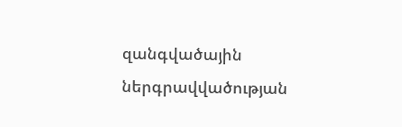զանգվածային ներգրավվածության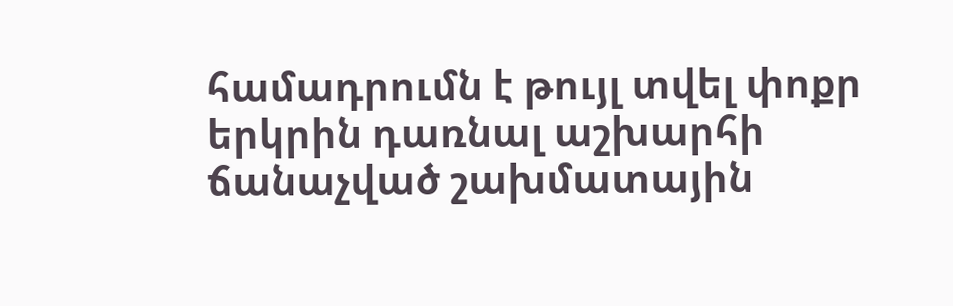համադրումն է թույլ տվել փոքր երկրին դառնալ աշխարհի ճանաչված շախմատային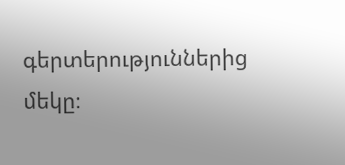գերտերություններից մեկը։